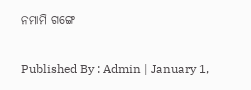ନମାମି ଗଙ୍ଗେ

Published By : Admin | January 1,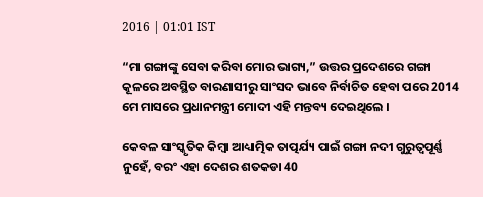2016 | 01:01 IST

“ମା ଗଙ୍ଗାଙ୍କୁ ସେବା କରିବା ମୋର ଭାଗ୍ୟ,” ଉତ୍ତର ପ୍ରଦେଶରେ ଗଙ୍ଗା କୂଳରେ ଅବସ୍ଥିତ ବାରଣାସୀରୁ ସାଂସଦ ଭାବେ ନିର୍ବାଚିତ ହେବା ପରେ 2014 ମେ ମାସରେ ପ୍ରଧାନମନ୍ତ୍ରୀ ମୋଦୀ ଏହି ମନ୍ତବ୍ୟ ଦେଇଥିଲେ ।

କେବଳ ସାଂସ୍କୃତିକ କିମ୍ବା ଆଧ୍ୟାତ୍ମିକ ତାତ୍ପର୍ଯ୍ୟ ପାଇଁ ଗଙ୍ଗା ନଦୀ ଗୁରୁତ୍ୱପୂର୍ଣ୍ଣ ନୁହେଁ, ବରଂ ଏହା ଦେଶର ଶତକଡା 40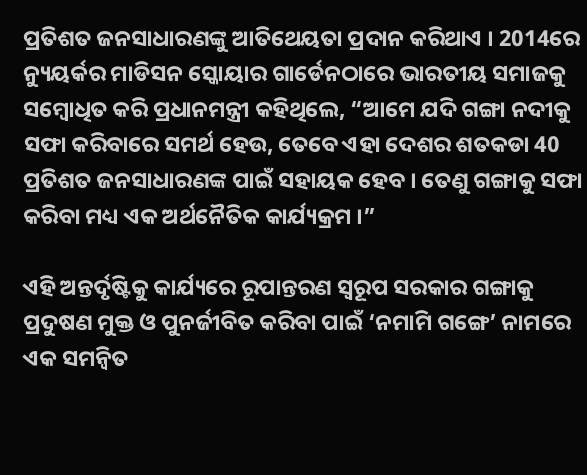ପ୍ରତିଶତ ଜନସାଧାରଣଙ୍କୁ ଆତିଥେୟତା ପ୍ରଦାନ କରିଥାଏ । 2014ରେ ନ୍ୟୁୟର୍କର ମାଡିସନ ସ୍କୋୟାର ଗାର୍ଡେନଠାରେ ଭାରତୀୟ ସମାଜକୁ ସମ୍ବୋଧିତ କରି ପ୍ରଧାନମନ୍ତ୍ରୀ କହିଥିଲେ, “ଆମେ ଯଦି ଗଙ୍ଗା ନଦୀକୁ ସଫା କରିବାରେ ସମର୍ଥ ହେଉ, ତେବେ ଏହା ଦେଶର ଶତକଡା 40 ପ୍ରତିଶତ ଜନସାଧାରଣଙ୍କ ପାଇଁ ସହାୟକ ହେବ । ତେଣୁ ଗଙ୍ଗାକୁ ସଫା କରିବା ମଧ୍ୟ ଏକ ଅର୍ଥନୈତିକ କାର୍ଯ୍ୟକ୍ରମ ।”

ଏହି ଅନ୍ତର୍ଦୃଷ୍ଟିକୁ କାର୍ଯ୍ୟରେ ରୂପାନ୍ତରଣ ସ୍ୱରୂପ ସରକାର ଗଙ୍ଗାକୁ ପ୍ରଦୁଷଣ ମୁକ୍ତ ଓ ପୁନର୍ଜୀବିତ କରିବା ପାଇଁ ‘ନମାମି ଗଙ୍ଗେ’ ନାମରେ ଏକ ସମନ୍ୱିତ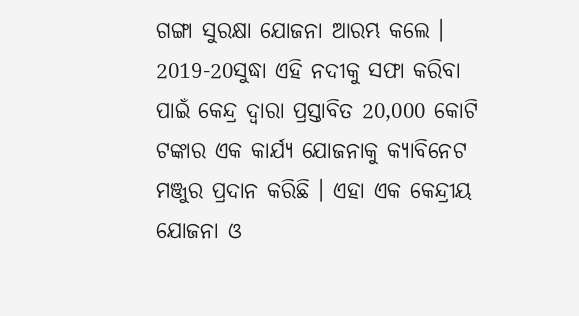ଗଙ୍ଗା ସୁରକ୍ଷା ଯୋଜନା ଆରମ୍ଭ କଲେ । 2019-20ସୁଦ୍ଧା ଏହି ନଦୀକୁ ସଫା କରିବା ପାଇଁ କେନ୍ଦ୍ର ଦ୍ୱାରା ପ୍ରସ୍ତାବିତ 20,000 କୋଟି ଟଙ୍କାର ଏକ କାର୍ଯ୍ୟ ଯୋଜନାକୁ କ୍ୟାବିନେଟ ମଞ୍ଜୁର ପ୍ରଦାନ କରିଛି । ଏହା ଏକ କେନ୍ଦ୍ରୀୟ ଯୋଜନା ଓ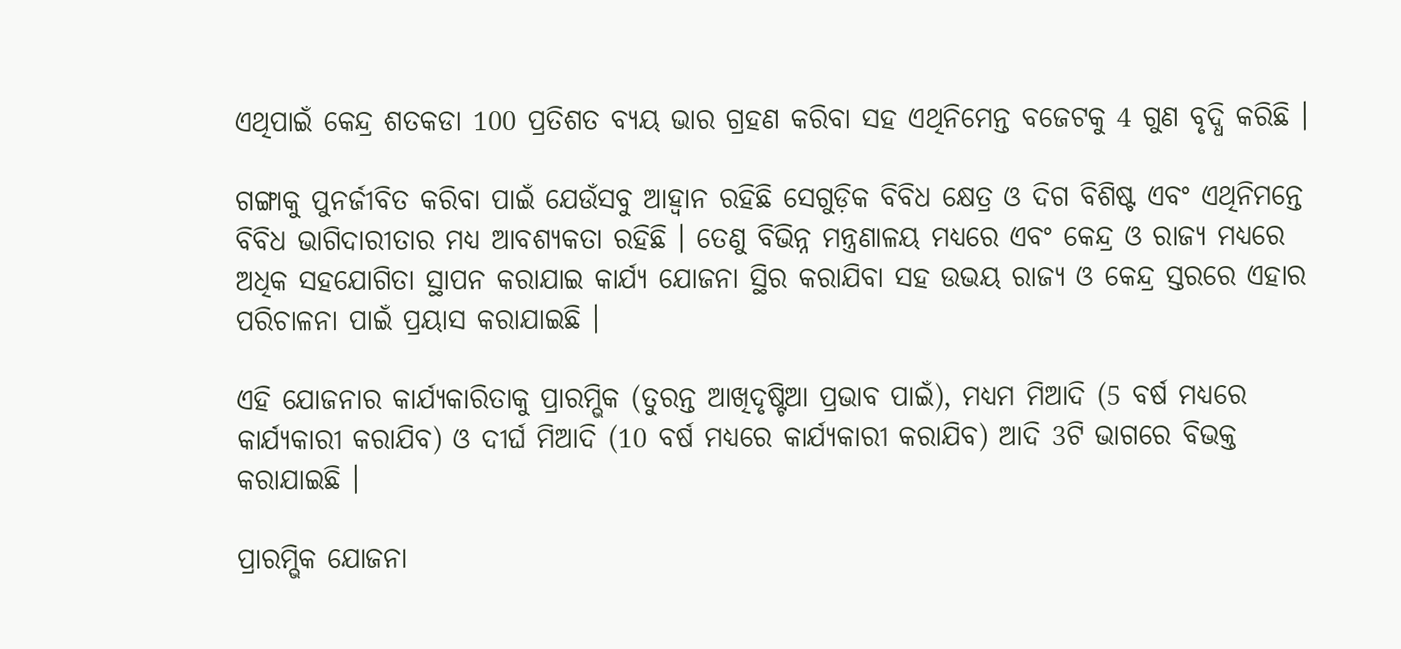ଏଥିପାଇଁ କେନ୍ଦ୍ର ଶତକଡା 100 ପ୍ରତିଶତ ବ୍ୟୟ ଭାର ଗ୍ରହଣ କରିବା ସହ ଏଥିନିମେନ୍ତ ବଜେଟକୁ 4 ଗୁଣ ବୃଦ୍ଧି କରିଛି ।

ଗଙ୍ଗାକୁ ପୁନର୍ଜୀବିତ କରିବା ପାଇଁ ଯେଉଁସବୁ ଆହ୍ୱାନ ରହିଛି ସେଗୁଡ଼ିକ ବିବିଧ କ୍ଷେତ୍ର ଓ ଦିଗ ବିଶିଷ୍ଟ ଏବଂ ଏଥିନିମନ୍ତେ ବିବିଧ ଭାଗିଦାରୀତାର ମଧ୍ୟ ଆବଶ୍ୟକତା ରହିଛି । ତେଣୁ ବିଭିନ୍ନ ମନ୍ତ୍ରଣାଳୟ ମଧ୍ୟରେ ଏବଂ କେନ୍ଦ୍ର ଓ ରାଜ୍ୟ ମଧ୍ୟରେ ଅଧିକ ସହଯୋଗିତା ସ୍ଥାପନ କରାଯାଇ କାର୍ଯ୍ୟ ଯୋଜନା ସ୍ଥିର କରାଯିବା ସହ ଉଭୟ ରାଜ୍ୟ ଓ କେନ୍ଦ୍ର ସ୍ତରରେ ଏହାର ପରିଚାଳନା ପାଇଁ ପ୍ରୟାସ କରାଯାଇଛି ।

ଏହି ଯୋଜନାର କାର୍ଯ୍ୟକାରିତାକୁ ପ୍ରାରମ୍ଭିକ (ତୁରନ୍ତ ଆଖିଦୃଷ୍ଟିଆ ପ୍ରଭାବ ପାଇଁ), ମଧ୍ୟମ ମିଆଦି (5 ବର୍ଷ ମଧ୍ୟରେ କାର୍ଯ୍ୟକାରୀ କରାଯିବ) ଓ ଦୀର୍ଘ ମିଆଦି (10 ବର୍ଷ ମଧ୍ୟରେ କାର୍ଯ୍ୟକାରୀ କରାଯିବ) ଆଦି 3ଟି ଭାଗରେ ବିଭକ୍ତ କରାଯାଇଛି ।

ପ୍ରାରମ୍ଭିକ ଯୋଜନା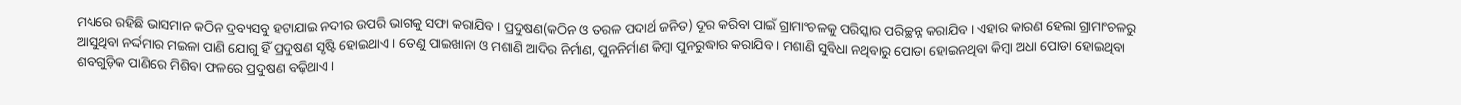ମଧ୍ୟରେ ରହିଛି ଭାସମାନ କଠିନ ଦ୍ରବ୍ୟସବୁ ହଟାଯାଇ ନଦୀର ଉପରି ଭାଗକୁ ସଫା କରାଯିବ । ପ୍ରଦୁଷଣ(କଠିନ ଓ ତରଳ ପଦାର୍ଥ ଜନିତ) ଦୂର କରିବା ପାଇଁ ଗ୍ରାମାଂଚଳକୁ ପରିସ୍କାର ପରିଚ୍ଛନ୍ନ କରାଯିବ । ଏହାର କାରଣ ହେଲା ଗ୍ରାମାଂଚଳରୁ ଆସୁଥିବା ନର୍ଦ୍ଦମାର ମଇଳା ପାଣି ଯୋଗୁ ହିଁ ପ୍ରଦୁଷଣ ସୃଷ୍ଟି ହୋଇଥାଏ । ତେଣୁ ପାଇଖାନା ଓ ମଶାଣି ଆଦିର ନିର୍ମାଣ, ପୁନନିର୍ମାଣ କିମ୍ବା ପୁନରୁଦ୍ଧାର କରାଯିବ । ମଶାଣି ସୁବିଧା ନଥିବାରୁ ପୋଡା ହୋଇନଥିବା କିମ୍ବା ଅଧା ପୋଡା ହୋଇଥିବା ଶବଗୁଡ଼ିକ ପାଣିରେ ମିଶିବା ଫଳରେ ପ୍ରଦୁଷଣ ବଢ଼ିଥାଏ ।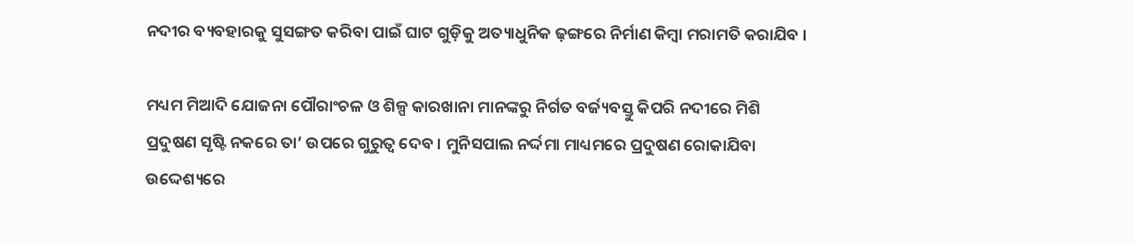ନଦୀର ବ୍ୟବହାରକୁ ସୁସଙ୍ଗତ କରିବା ପାଇଁ ଘାଟ ଗୁଡ଼ିକୁ ଅତ୍ୟାଧୁନିକ ଢ଼ଙ୍ଗରେ ନିର୍ମାଣ କିମ୍ବା ମରାମତି କରାଯିବ ।

ମଧ୍ୟମ ମିଆଦି ଯୋଜନା ପୌରାଂଚଳ ଓ ଶିଳ୍ପ କାରଖାନା ମାନଙ୍କରୁ ନିର୍ଗତ ବର୍ଜ୍ୟବସ୍ତୁ କିପରି ନଦୀରେ ମିଶି ପ୍ରଦୁଷଣ ସୃଷ୍ଟି ନକରେ ତା’ ଉପରେ ଗୁରୁତ୍ୱ ଦେବ । ମୁନିସପାଲ ନର୍ଦ୍ଦମା ମାଧ୍ୟମରେ ପ୍ରଦୁଷଣ ରୋକାଯିବା ଉଦ୍ଦେଶ୍ୟରେ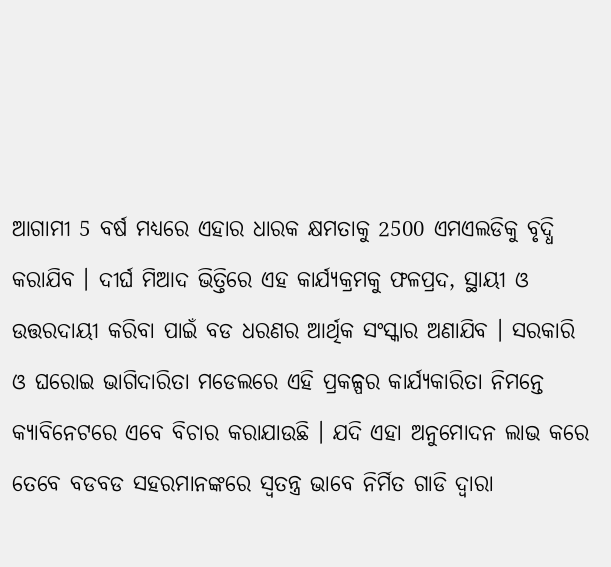ଆଗାମୀ 5 ବର୍ଷ ମଧ୍ୟରେ ଏହାର ଧାରକ କ୍ଷମତାକୁ 2500 ଏମଏଲଡିକୁ ବୃଦ୍ଧି କରାଯିବ । ଦୀର୍ଘ ମିଆଦ ଭିତ୍ତିରେ ଏହ କାର୍ଯ୍ୟକ୍ରମକୁ ଫଳପ୍ରଦ, ସ୍ଥାୟୀ ଓ ଉତ୍ତରଦାୟୀ କରିବା ପାଇଁ ବଡ ଧରଣର ଆର୍ଥିକ ସଂସ୍କାର ଅଣାଯିବ । ସରକାରି ଓ ଘରୋଇ ଭାଗିଦାରିତା ମଡେଲରେ ଏହି ପ୍ରକଳ୍ପର କାର୍ଯ୍ୟକାରିତା ନିମନ୍ତେ କ୍ୟାବିନେଟରେ ଏବେ ବିଚାର କରାଯାଉଛି । ଯଦି ଏହା ଅନୁମୋଦନ ଲାଭ କରେ ତେବେ ବଡବଡ ସହରମାନଙ୍କରେ ସ୍ୱତନ୍ତ୍ର ଭାବେ ନିର୍ମିତ ଗାଡି ଦ୍ୱାରା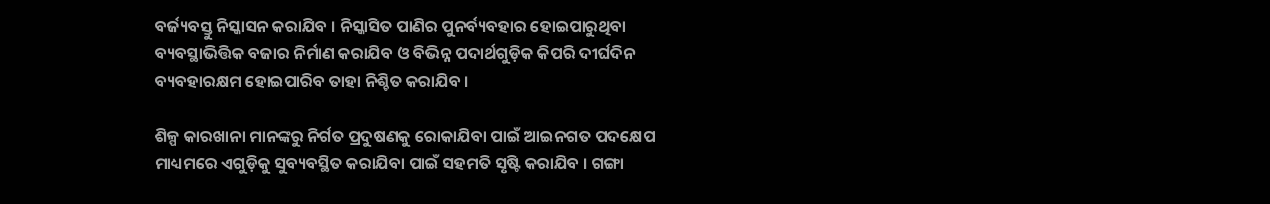ବର୍ଜ୍ୟବସ୍ତୁ ନିସ୍କାସନ କରାଯିବ । ନିସ୍କାସିତ ପାଣିର ପୁନର୍ବ୍ୟବହାର ହୋଇପାରୁଥିବା ବ୍ୟବସ୍ଥାଭିତ୍ତିକ ବଜାର ନିର୍ମାଣ କରାଯିବ ଓ ବିଭିନ୍ନ ପଦାର୍ଥଗୁଡ଼ିକ କିପରି ଦୀର୍ଘଦିନ ବ୍ୟବହାରକ୍ଷମ ହୋଇପାରିବ ତାହା ନିଶ୍ଚିତ କରାଯିବ ।

ଶିଳ୍ପ କାରଖାନା ମାନଙ୍କରୁ ନିର୍ଗତ ପ୍ରଦୁଷଣକୁ ରୋକାଯିବା ପାଇଁ ଆଇନଗତ ପଦକ୍ଷେପ ମାଧ୍ୟମରେ ଏଗୁଡ଼ିକୁ ସୁବ୍ୟବସ୍ଥିତ କରାଯିବା ପାଇଁ ସହମତି ସୃଷ୍ଟି କରାଯିବ । ଗଙ୍ଗା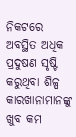ନିକଟରେ ଅବସ୍ଥିତ ଅଧିକ ପ୍ରଦୁଷଣ ସୃଷ୍ଟି କରୁଥିବା ଶିଳ୍ପ କାରଖାନାମାନଙ୍କୁ ଖୁବ କମ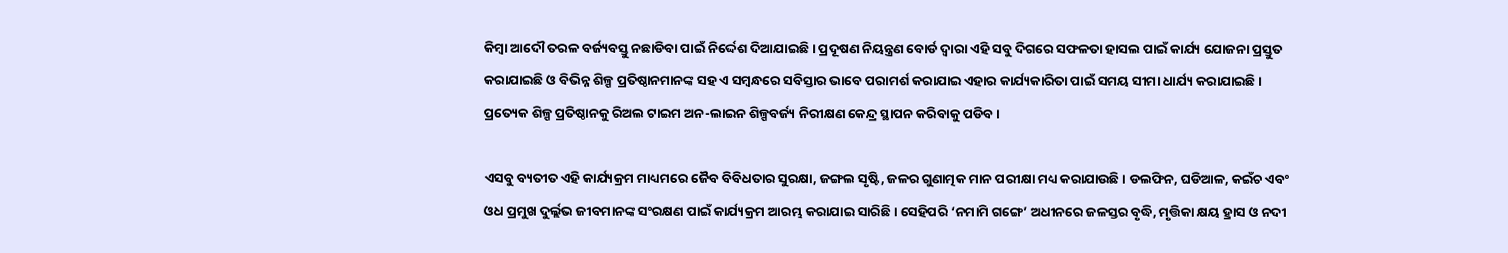କିମ୍ବା ଆଦୌ ତରଳ ବର୍ଜ୍ୟବସ୍ତୁ ନଛାଡିବା ପାଇଁ ନିର୍ଦ୍ଦେଶ ଦିଆଯାଇଛି । ପ୍ରଦୂଷଣ ନିୟନ୍ତ୍ରଣ ବୋର୍ଡ ଦ୍ୱାରା ଏହି ସବୁ ଦିଗରେ ସଫଳତା ହାସଲ ପାଇଁ କାର୍ଯ୍ୟ ଯୋଜନା ପ୍ରସ୍ତୁତ କରାଯାଇଛି ଓ ବିଭିନ୍ନ ଶିଳ୍ପ ପ୍ରତିଷ୍ଠାନମାନଙ୍କ ସହ ଏ ସମ୍ବନ୍ଧରେ ସବିସ୍ତାର ଭାବେ ପରାମର୍ଶ କରାଯାଇ ଏହାର କାର୍ଯ୍ୟକାରିତା ପାଇଁ ସମୟ ସୀମା ଧାର୍ଯ୍ୟ କରାଯାଇଛି । ପ୍ରତ୍ୟେକ ଶିଳ୍ପ ପ୍ରତିଷ୍ଠାନକୁ ରିଅଲ ଟାଇମ ଅନ-ଲାଇନ ଶିଳ୍ପବର୍ଜ୍ୟ ନିରୀକ୍ଷଣ କେନ୍ଦ୍ର ସ୍ଥାପନ କରିବାକୁ ପଡିବ ।

ଏସବୁ ବ୍ୟତୀତ ଏହି କାର୍ଯ୍ୟକ୍ରମ ମାଧ୍ୟମରେ ଜୈବ ବିବିଧତାର ସୁରକ୍ଷା, ଜଙ୍ଗଲ ସୃଷ୍ଟି, ଜଳର ଗୁଣାତ୍ମକ ମାନ ପରୀକ୍ଷା ମଧ୍ୟ କରାଯାଉଛି । ଡଲଫିନ, ଘଡିଆଳ, କଇଁଚ ଏବଂ ଓଧ ପ୍ରମୁଖ ଦୁର୍ଲ୍ଲଭ ଜୀବମାନଙ୍କ ସଂରକ୍ଷଣ ପାଇଁ କାର୍ଯ୍ୟକ୍ରମ ଆରମ୍ଭ କରାଯାଇ ସାରିଛି । ସେହିପରି ‘ନମାମି ଗଙ୍ଗେ’ ଅଧୀନରେ ଜଳସ୍ତର ବୃଦ୍ଧି, ମୃତ୍ତିକା କ୍ଷୟ ହ୍ରାସ ଓ ନଦୀ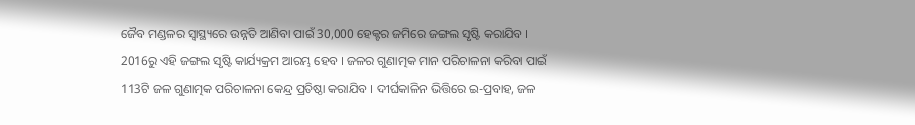ଜୈବ ମଣ୍ଡଳର ସ୍ୱାସ୍ଥ୍ୟରେ ଉନ୍ନତି ଆଣିବା ପାଇଁ 30,000 ହେକ୍ଟର ଜମିରେ ଜଙ୍ଗଲ ସୃଷ୍ଟି କରାଯିବ । 2016ରୁ ଏହି ଜଙ୍ଗଲ ସୃଷ୍ଟି କାର୍ଯ୍ୟକ୍ରମ ଆରମ୍ଭ ହେବ । ଜଳର ଗୁଣାତ୍ମକ ମାନ ପରିଚାଳନା କରିବା ପାଇଁ 113ଟି ଜଳ ଗୁଣାତ୍ମକ ପରିଚାଳନା କେନ୍ଦ୍ର ପ୍ରତିଷ୍ଠା କରାଯିବ । ଦୀର୍ଘକାଳିନ ଭିତ୍ତିରେ ଇ-ପ୍ରବାହ, ଜଳ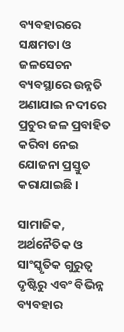ବ୍ୟବହାରରେ ସକ୍ଷମତା ଓ ଜଳସେଚନ ବ୍ୟବସ୍ଥାରେ ଉନ୍ନତି ଅଣାଯାଇ ନଦୀରେ ପ୍ରଚୁର ଜଳ ପ୍ରବାହିତ କରିବା ନେଇ ଯୋଜନା ପ୍ରସ୍ତୁତ କରାଯାଇଛି ।

ସାମାଜିକ, ଅର୍ଥନୈତିକ ଓ ସାଂସ୍କୃତିକ ଗୁରୁତ୍ୱ ଦୃଷ୍ଟିରୁ ଏବଂ ବିଭିନ୍ନ ବ୍ୟବହାର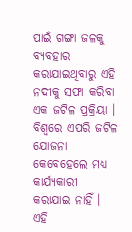ପାଇଁ ଗଙ୍ଗା ଜଳକୁ ବ୍ୟବହାର କରାଯାଇଥିବାରୁ ଏହି ନଦୀକୁ ସଫା କରିବା ଏକ ଜଟିଳ ପ୍ରକ୍ରିୟା । ବିଶ୍ୱରେ ଏପରି ଜଟିଳ ଯୋଜନା କେବେହେଲେ ମଧ୍ୟ କାର୍ଯ୍ୟକାରୀ କରାଯାଇ ନାହିଁ । ଏହି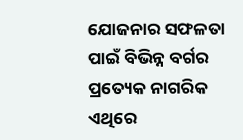ଯୋଜନାର ସଫଳତା ପାଇଁ ବିଭିନ୍ନ ବର୍ଗର ପ୍ରତ୍ୟେକ ନାଗରିକ ଏଥିରେ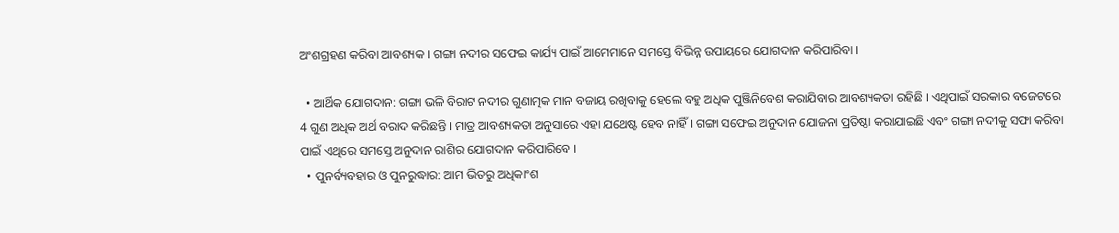ଅଂଶଗ୍ରହଣ କରିବା ଆବଶ୍ୟକ । ଗଙ୍ଗା ନଦୀର ସଫେଇ କାର୍ଯ୍ୟ ପାଇଁ ଆମେମାନେ ସମସ୍ତେ ବିଭିନ୍ନ ଉପାୟରେ ଯୋଗଦାନ କରିପାରିବା ।

  • ଆର୍ଥିକ ଯୋଗଦାନ: ଗଙ୍ଗା ଭଳି ବିରାଟ ନଦୀର ଗୁଣାତ୍ମକ ମାନ ବଜାୟ ରଖିବାକୁ ହେଲେ ବହୁ ଅଧିକ ପୁଞ୍ଜିନିବେଶ କରାଯିବାର ଆବଶ୍ୟକତା ରହିଛି । ଏଥିପାଇଁ ସରକାର ବଜେଟରେ 4 ଗୁଣ ଅଧିକ ଅର୍ଥ ବରାଦ କରିଛନ୍ତି । ମାତ୍ର ଆବଶ୍ୟକତା ଅନୁସାରେ ଏହା ଯଥେଷ୍ଟ ହେବ ନାହିଁ । ଗଙ୍ଗା ସଫେଇ ଅନୁଦାନ ଯୋଜନା ପ୍ରତିଷ୍ଠା କରାଯାଇଛି ଏବଂ ଗଙ୍ଗା ନଦୀକୁ ସଫା କରିବା ପାଇଁ ଏଥିରେ ସମସ୍ତେ ଅନୁଦାନ ରାଶିର ଯୋଗଦାନ କରିପାରିବେ ।
  • ପୁନର୍ବ୍ୟବହାର ଓ ପୁନରୁଦ୍ଧାର: ଆମ ଭିତରୁ ଅଧିକାଂଶ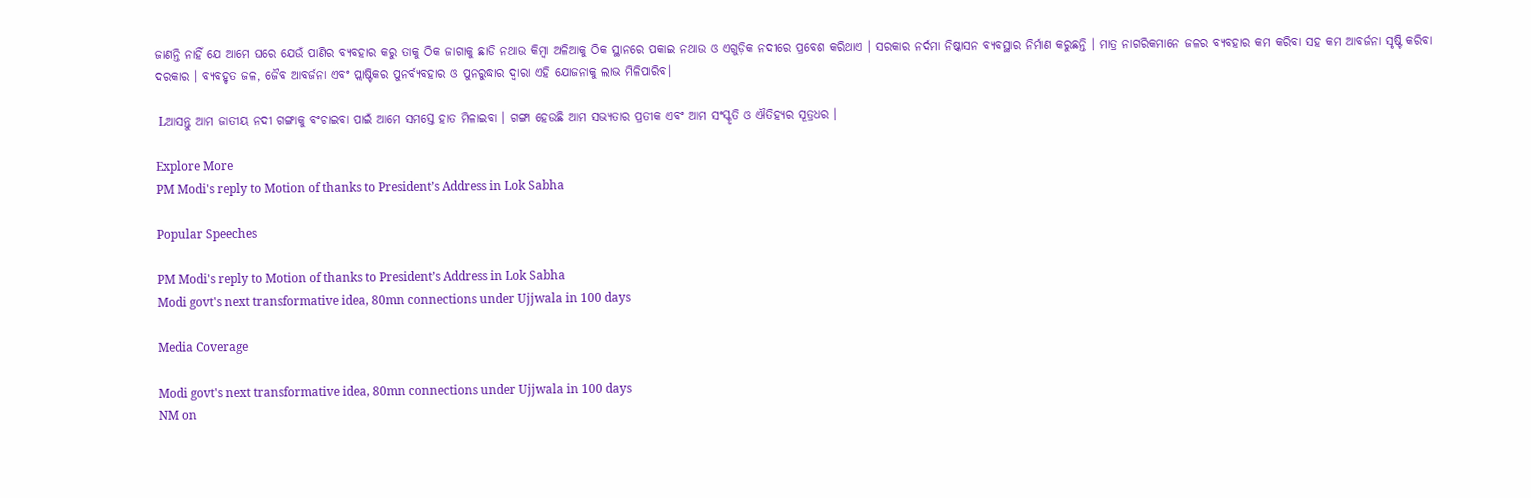ଜାଣନ୍ତି ନାହିଁ ଯେ ଆମେ ଘରେ ଯେଉଁ ପାଣିର ବ୍ୟବହାର କରୁ ତାକୁ ଠିକ ଜାଗାକୁ ଛାଡି ନଥାଉ କିମ୍ବା ଅଳିଆକୁ ଠିକ ସ୍ଥାନରେ ପକାଇ ନଥାଉ ଓ ଏଗୁଡ଼ିକ ନଦୀରେ ପ୍ରବେଶ କରିଥାଏ । ସରକାର ନର୍ଦମା ନିଷ୍କାସନ ବ୍ୟବସ୍ଥାର ନିର୍ମାଣ କରୁଛନ୍ତି । ମାତ୍ର ନାଗରିକମାନେ ଜଳର ବ୍ୟବହାର କମ କରିବା ସହ କମ ଆବର୍ଜନା ସୃଷ୍ଟି କରିବା ଦରକାର । ବ୍ୟବହୃତ ଜଳ, ଜୈବ ଆବର୍ଜନା ଏବଂ ପ୍ଲାଷ୍ଟିକର ପୁନର୍ବ୍ୟବହାର ଓ ପୁନରୁଦ୍ଧାର ଦ୍ୱାରା ଏହି ଯୋଜନାକୁ ଲାଭ ମିଳିପାରିବ।

 Lଆସନ୍ତୁ ଆମ ଜାତୀୟ ନଦୀ ଗଙ୍ଗାକୁ ବଂଚାଇବା ପାଇଁ ଆମେ ସମସ୍ତେ ହାତ ମିଳାଇବା । ଗଙ୍ଗା ହେଉଛି ଆମ ସଭ୍ୟତାର ପ୍ରତୀକ ଏବଂ ଆମ ସଂସ୍କୃତି ଓ ଐତିହ୍ୟର ସୂତ୍ରଧର ।

Explore More
PM Modi's reply to Motion of thanks to President’s Address in Lok Sabha

Popular Speeches

PM Modi's reply to Motion of thanks to President’s Address in Lok Sabha
Modi govt's next transformative idea, 80mn connections under Ujjwala in 100 days

Media Coverage

Modi govt's next transformative idea, 80mn connections under Ujjwala in 100 days
NM on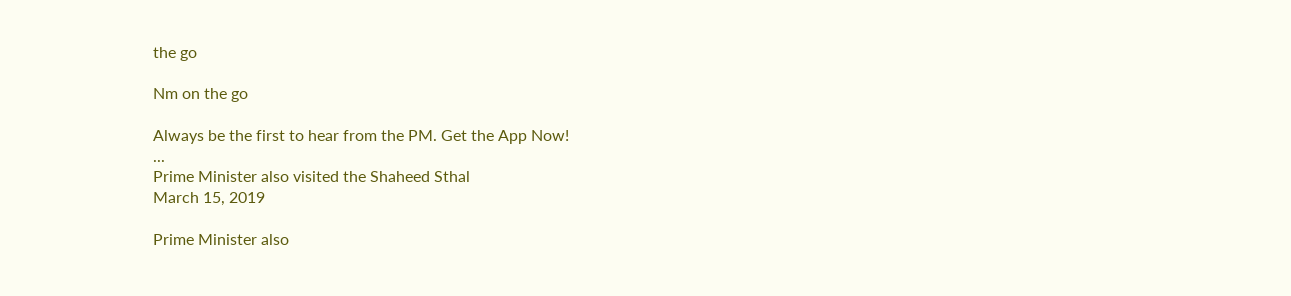the go

Nm on the go

Always be the first to hear from the PM. Get the App Now!
...
Prime Minister also visited the Shaheed Sthal
March 15, 2019

Prime Minister also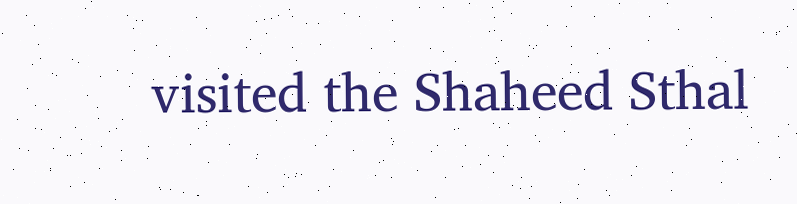visited the Shaheed Sthal